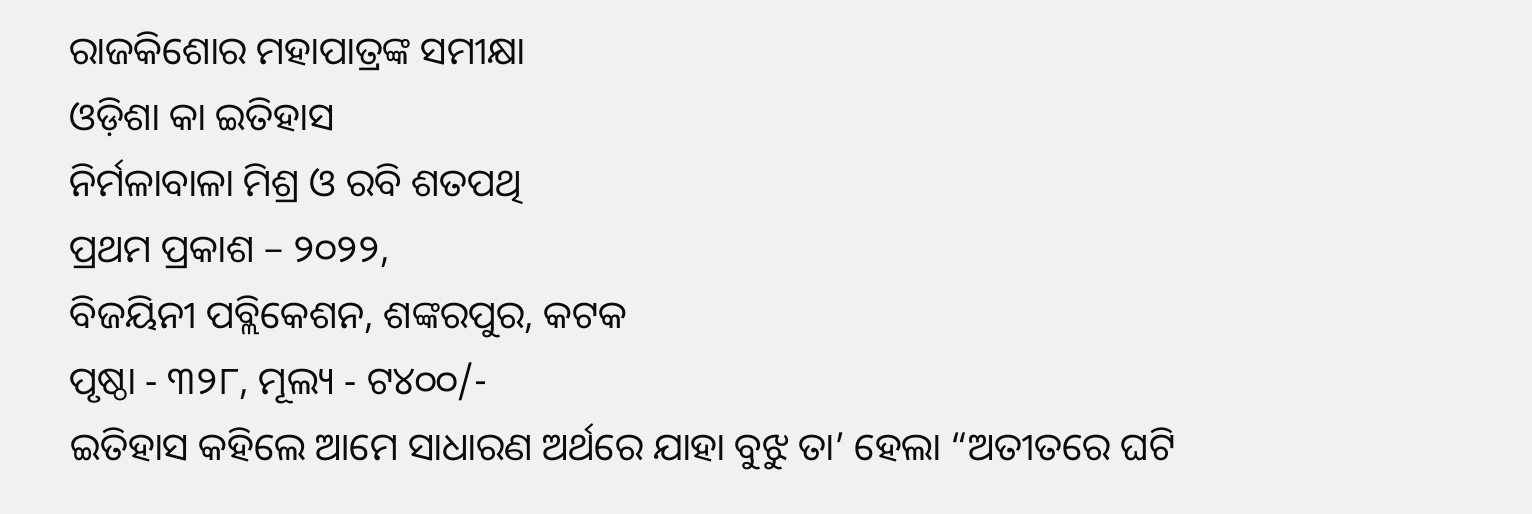ରାଜକିଶୋର ମହାପାତ୍ରଙ୍କ ସମୀକ୍ଷା
ଓଡ଼ିଶା କା ଇତିହାସ
ନିର୍ମଳାବାଳା ମିଶ୍ର ଓ ରବି ଶତପଥି
ପ୍ରଥମ ପ୍ରକାଶ – ୨୦୨୨,
ବିଜୟିନୀ ପବ୍ଲିକେଶନ, ଶଙ୍କରପୁର, କଟକ
ପୃଷ୍ଠା ‐ ୩୨୮, ମୂଲ୍ୟ ‐ ଟ୪୦୦/-
ଇତିହାସ କହିଲେ ଆମେ ସାଧାରଣ ଅର୍ଥରେ ଯାହା ବୁଝୁ ତା’ ହେଲା “ଅତୀତରେ ଘଟି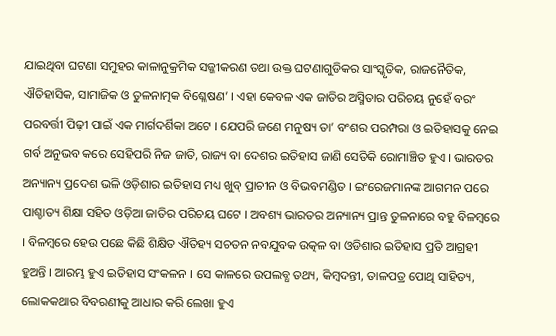ଯାଇଥିବା ଘଟଣା ସମୁହର କାଳାନୁକ୍ରମିକ ସଜ୍ଜୀକରଣ ତଥା ଉକ୍ତ ଘଟଣାଗୁଡିକର ସାଂସ୍କୃତିକ, ରାଜନୈତିକ, ଐତିହାସିକ, ସାମାଜିକ ଓ ତୁଳନାତ୍ମକ ବିଶ୍ଳେଷଣ’ । ଏହା କେବଳ ଏକ ଜାତିର ଅସ୍ମିତାର ପରିଚୟ ନୁହେଁ ବରଂ ପରବର୍ତ୍ତୀ ପିଢ଼ୀ ପାଇଁ ଏକ ମାର୍ଗଦର୍ଶିକା ଅଟେ । ଯେପରି ଜଣେ ମନୁଷ୍ୟ ତା’ ବଂଶର ପରମ୍ପରା ଓ ଇତିହାସକୁ ନେଇ ଗର୍ବ ଅନୁଭବ କରେ ସେହିପରି ନିଜ ଜାତି, ରାଜ୍ୟ ବା ଦେଶର ଇତିହାସ ଜାଣି ସେତିକି ରୋମାଞ୍ଚିତ ହୁଏ । ଭାରତର ଅନ୍ୟାନ୍ୟ ପ୍ରଦେଶ ଭଳି ଓଡ଼ିଶାର ଇତିହାସ ମଧ୍ୟ ଖୁବ୍ ପ୍ରାଚୀନ ଓ ବିଭବମଣ୍ଡିତ । ଇଂରେଜମାନଙ୍କ ଆଗମନ ପରେ ପାଶ୍ଚାତ୍ୟ ଶିକ୍ଷା ସହିତ ଓଡ଼ିଆ ଜାତିର ପରିଚୟ ଘଟେ । ଅବଶ୍ୟ ଭାରତର ଅନ୍ୟାନ୍ୟ ପ୍ରାନ୍ତ ତୁଳନାରେ ବହୁ ବିଳମ୍ବରେ । ବିଳମ୍ବରେ ହେଉ ପଛେ କିଛି ଶିକ୍ଷିତ ଐତିହ୍ୟ ସଚତନ ନବଯୁବକ ଉତ୍କଳ ବା ଓଡିଶାର ଇତିହାସ ପ୍ରତି ଆଗ୍ରହୀ ହୁଅନ୍ତି । ଆରମ୍ଭ ହୁଏ ଇତିହାସ ସଂକଳନ । ସେ କାଳରେ ଉପଲବ୍ଧ ତଥ୍ୟ, କିମ୍ବଦନ୍ତୀ, ତାଳପତ୍ର ପୋଥି ସାହିତ୍ୟ, ଲୋକକଥାର ବିବରଣୀକୁ ଆଧାର କରି ଲେଖା ହୁଏ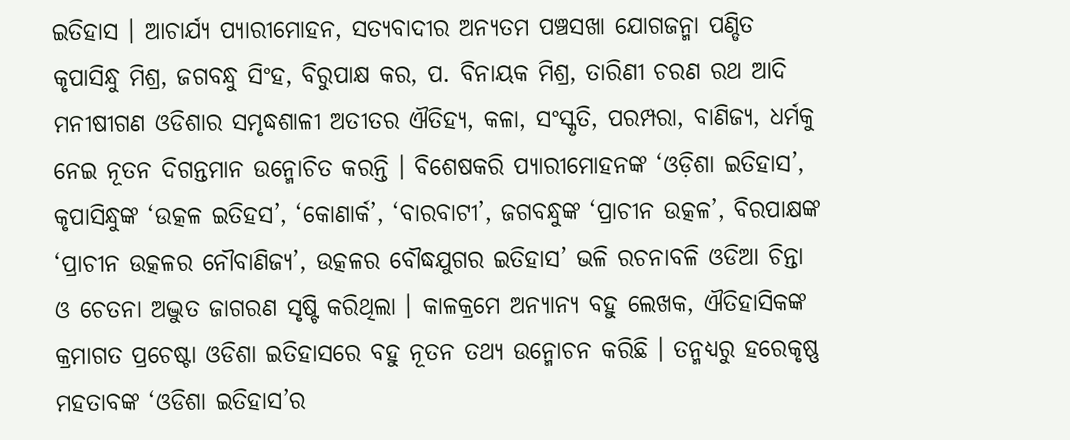ଇତିହାସ । ଆଚାର୍ଯ୍ୟ ପ୍ୟାରୀମୋହନ, ସତ୍ୟବାଦୀର ଅନ୍ୟତମ ପଞ୍ଚସଖା ଯୋଗଜନ୍ମା ପଣ୍ଡିତ କୃପାସିନ୍ଧୁ ମିଶ୍ର, ଜଗବନ୍ଧୁ ସିଂହ, ବିରୁପାକ୍ଷ କର, ପ. ବିନାୟକ ମିଶ୍ର, ତାରିଣୀ ଚରଣ ରଥ ଆଦି ମନୀଷୀଗଣ ଓଡିଶାର ସମୃଦ୍ଧଶାଳୀ ଅତୀତର ଐତିହ୍ୟ, କଳା, ସଂସ୍କୃତି, ପରମ୍ପରା, ବାଣିଜ୍ୟ, ଧର୍ମକୁ ନେଇ ନୂତନ ଦିଗନ୍ତମାନ ଉନ୍ମୋଚିତ କରନ୍ତି । ବିଶେଷକରି ପ୍ୟାରୀମୋହନଙ୍କ ‘ଓଡ଼ିଶା ଇତିହାସ’, କୃପାସିନ୍ଧୁଙ୍କ ‘ଉତ୍କଳ ଇତିହସ’, ‘କୋଣାର୍କ’, ‘ବାରବାଟୀ’, ଜଗବନ୍ଧୁଙ୍କ ‘ପ୍ରାଚୀନ ଉତ୍କଳ’, ବିରପାକ୍ଷଙ୍କ ‘ପ୍ରାଚୀନ ଉତ୍କଳର ନୌବାଣିଜ୍ୟ’, ଉତ୍କଳର ବୌଦ୍ଧଯୁଗର ଇତିହାସ’ ଭଳି ରଚନାବଳି ଓଡିଆ ଚିନ୍ତା ଓ ଚେତନା ଅଦ୍ଭୁତ ଜାଗରଣ ସୃଷ୍ଟି କରିଥିଲା । କାଳକ୍ରମେ ଅନ୍ୟାନ୍ୟ ବହୁ ଲେଖକ, ଐତିହାସିକଙ୍କ କ୍ରମାଗତ ପ୍ରଚେଷ୍ଟା ଓଡିଶା ଇତିହାସରେ ବହୁ ନୂତନ ତଥ୍ୟ ଉନ୍ମୋଚନ କରିଛି । ତନ୍ମଧ୍ୟରୁ ହରେକୃଷ୍ଣ ମହତାବଙ୍କ ‘ଓଡିଶା ଇତିହାସ’ର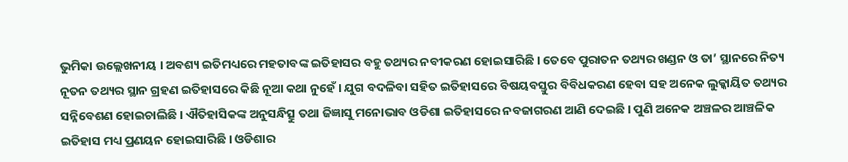ଭୁମିକା ଉଲ୍ଲେଖନୀୟ । ଅବଶ୍ୟ ଇତିମଧ୍ୟରେ ମହତାବଙ୍କ ଇତିହାସର ବହୁ ତଥ୍ୟର ନବୀକରଣ ହୋଇସାରିଛି । ତେବେ ପୁରାତନ ତଥ୍ୟର ଖଣ୍ଡନ ଓ ତା’ ସ୍ଥାନରେ ନିତ୍ୟ ନୂତନ ତଥ୍ୟର ସ୍ଥାନ ଗ୍ରହଣ ଇତିହାସରେ କିଛି ନୂଆ କଥା ନୁହେଁ । ଯୁଗ ବଦଳିବା ସହିତ ଇତିହାସରେ ବିଷୟବସ୍ତୁର ବିବିଧକରଣ ହେବା ସହ ଅନେକ ଲୁକ୍କାୟିତ ତଥ୍ୟର ସନ୍ନିବେଶଣ ହୋଇଚାଲିଛି । ଐତିହାସିକଙ୍କ ଅନୁସନ୍ଧିତ୍ସୁ ତଥା ଜିଜ୍ଞାସୁ ମନୋଭାବ ଓଡିଶା ଇତିହାସରେ ନବଜାଗରଣ ଆଣି ଦେଇଛି । ପୁଣି ଅନେକ ଅଞ୍ଚଳର ଆଞ୍ଚଳିକ ଇତିହାସ ମଧ୍ୟ ପ୍ରଣୟନ ହୋଇସାରିଛି । ଓଡିଶାର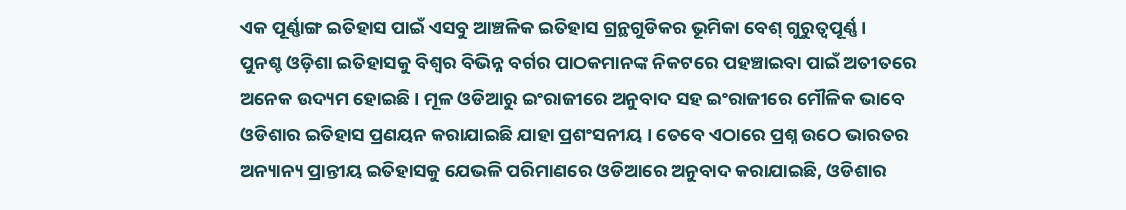ଏକ ପୂର୍ଣ୍ଣାଙ୍ଗ ଇତିହାସ ପାଇଁ ଏସବୁ ଆଞ୍ଚଳିକ ଇତିହାସ ଗ୍ରନ୍ଥଗୁଡିକର ଭୂମିକା ବେଶ୍ ଗୁରୁତ୍ବପୂର୍ଣ୍ଣ ।
ପୁନଶ୍ଚ ଓଡ଼ିଶା ଇତିହାସକୁ ବିଶ୍ବର ବିଭିନ୍ନ ବର୍ଗର ପାଠକମାନଙ୍କ ନିକଟରେ ପହଞ୍ଚାଇବା ପାଇଁ ଅତୀତରେ ଅନେକ ଉଦ୍ୟମ ହୋଇଛି । ମୂଳ ଓଡିଆରୁ ଇଂରାଜୀରେ ଅନୁବାଦ ସହ ଇଂରାଜୀରେ ମୌଳିକ ଭାବେ ଓଡିଶାର ଇତିହାସ ପ୍ରଣୟନ କରାଯାଇଛି ଯାହା ପ୍ରଶଂସନୀୟ । ତେବେ ଏଠାରେ ପ୍ରଶ୍ନ ଉଠେ ଭାରତର ଅନ୍ୟାନ୍ୟ ପ୍ରାନ୍ତୀୟ ଇତିହାସକୁ ଯେଭଳି ପରିମାଣରେ ଓଡିଆରେ ଅନୁବାଦ କରାଯାଇଛି, ଓଡିଶାର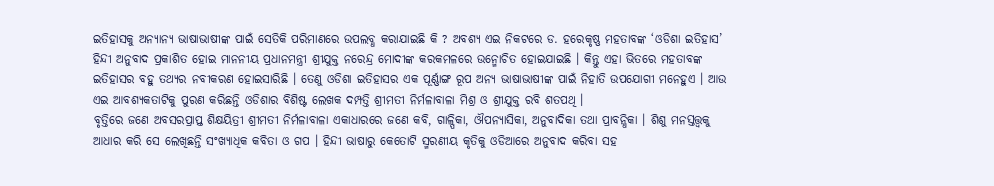ଇତିହାସକୁ ଅନ୍ୟାନ୍ୟ ଭାଷାଭାଷୀଙ୍କ ପାଇଁ ସେତିକି ପରିମାଣରେ ଉପଲବ୍ଧ କରାଯାଇଛି କି ? ଅବଶ୍ୟ ଏଇ ନିକଟରେ ଡ. ହରେକୃଷ୍ଣ ମହତାବଙ୍କ ‘ଓଡିଶା ଇତିହାସ’ ହିନ୍ଦୀ ଅନୁବାଦ ପ୍ରକାଶିତ ହୋଇ ମାନନୀୟ ପ୍ରଧାନମନ୍ତ୍ରୀ ଶ୍ରୀଯୁକ୍ତ ନରେନ୍ଦ୍ର ମୋଦୀଙ୍କ କରକମଳରେ ଉନ୍ମୋଚିତ ହୋଇଯାଇଛି । କିନ୍ତୁ ଏହା ଭିତରେ ମହତାବଙ୍କ ଇତିହାସର ବହୁ ତଥ୍ୟର ନବୀକରଣ ହୋଇସାରିଛି । ତେଣୁ ଓଡିଶା ଇତିହାସର ଏକ ପୂର୍ଣ୍ଣାଙ୍ଗ ରୂପ ଅନ୍ୟ ଭାଷାଭାଷୀଙ୍କ ପାଇଁ ନିହାତି ଉପଯୋଗୀ ମନେହୁଏ । ଆଉ ଏଇ ଆବଶ୍ୟକତାଟିକୁ ପୁରଣ କରିଛନ୍ତି ଓଡିଶାର ବିଶିଷ୍ଟ ଲେଖକ ଦମ୍ପତ୍ତି ଶ୍ରୀମତୀ ନିର୍ମଳାବାଳା ମିଶ୍ର ଓ ଶ୍ରୀଯୁକ୍ତ ରବି ଶତପଥି ।
ବୃତ୍ତିରେ ଜଣେ ଅବସରପ୍ରାପ୍ତ ଶିକ୍ଷୟିତ୍ରୀ ଶ୍ରୀମତୀ ନିର୍ମଳାବାଳା ଏକାଧାରରେ ଜଣେ କବି, ଗାଳ୍ପିକା, ଔପନ୍ୟାସିକା, ଅନୁବାଦିକା ତଥା ପ୍ରାବନ୍ଧିକା । ଶିଶୁ ମନସ୍ତତ୍ତ୍ବକୁ ଆଧାର କରି ସେ ଲେଖିଛନ୍ତି ସଂଖ୍ୟାଧିକ କବିତା ଓ ଗପ । ହିନ୍ଦୀ ଭାଷାରୁ କେତୋଟି ସ୍ମରଣୀୟ କୃତିକୁ ଓଡିଆରେ ଅନୁବାଦ କରିବା ସହ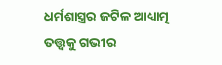ଧର୍ମଶାସ୍ତ୍ରର ଜଟିଳ ଆଧ୍ୟାତ୍ମ ତତ୍ତ୍ବକୁ ଗଭୀର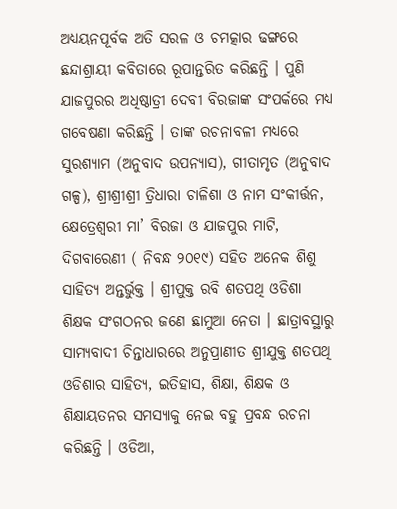ଅଧ୍ୟୟନପୂର୍ବକ ଅତି ସରଳ ଓ ଚମତ୍କାର ଢଙ୍ଗରେ ଛନ୍ଦାଶ୍ରାୟୀ କବିତାରେ ରୂପାନ୍ତରିତ କରିଛନ୍ତି । ପୁଣି ଯାଜପୁରର ଅଧିଷ୍ଠାତ୍ରୀ ଦେବୀ ବିରଜାଙ୍କ ସଂପର୍କରେ ମଧ୍ୟ ଗବେଷଣା କରିଛନ୍ତି । ତାଙ୍କ ରଚନାବଳୀ ମଧ୍ୟରେ ସୁରଶ୍ୟାମ (ଅନୁବାଦ ଉପନ୍ୟାସ), ଗୀତାମୃତ (ଅନୁବାଦ ଗଳ୍ପ), ଶ୍ରୀଶ୍ରୀଶ୍ରୀ ତ୍ରିଧାରା ଚାଳିଶା ଓ ନାମ ସଂକୀର୍ତ୍ତନ, କ୍ଷେତ୍ରେଶ୍ବରୀ ମା’ ବିରଜା ଓ ଯାଜପୁର ମାଟି, ଦିଗବାରେଣୀ ( ନିବନ୍ଧ ୨୦୧୯) ସହିତ ଅନେକ ଶିଶୁ ସାହିତ୍ୟ ଅନ୍ତର୍ଭୁକ୍ତ । ଶ୍ରୀପୁକ୍ତ ରବି ଶତପଥି ଓଡିଶା ଶିକ୍ଷକ ସଂଗଠନର ଜଣେ ଛାମୁଆ ନେତା । ଛାତ୍ରାବସ୍ଥାରୁ ସାମ୍ୟବାଦୀ ଚିନ୍ତାଧାରରେ ଅନୁପ୍ରାଣୀତ ଶ୍ରୀଯୁକ୍ତ ଶତପଥି ଓଡିଶାର ସାହିତ୍ୟ, ଇତିହାସ, ଶିକ୍ଷା, ଶିକ୍ଷକ ଓ ଶିକ୍ଷାୟତନର ସମସ୍ୟାକୁ ନେଇ ବହୁ ପ୍ରବନ୍ଧ ରଚନା କରିଛନ୍ତି । ଓଡିଆ,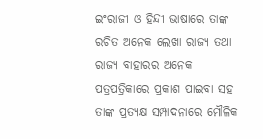ଇଂରାଜୀ ଓ ହିନ୍ଦୀ ଭାଷାରେ ତାଙ୍କ ରଚିତ ଅନେକ ଲେଖା ରାଜ୍ୟ ତଥା ରାଜ୍ୟ ବାହାରର ଅନେକ ପତ୍ରପତ୍ରିକାରେ ପ୍ରକାଶ ପାଇବା ସହ ତାଙ୍କ ପ୍ରତ୍ୟକ୍ଷ ସମ୍ପାଦନାରେ ମୌଳିକ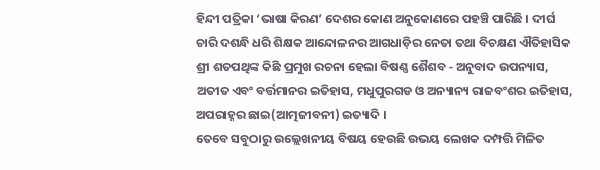ହିନ୍ଦୀ ପତ୍ରିକା ‘ଭାଷା କିରଣ’ ଦେଶର କୋଣ ଅନୁକୋଣରେ ପହଞ୍ଚି ପାରିଛି । ଦୀର୍ଘ ଚାରି ଦଶନ୍ଧି ଧରି ଶିକ୍ଷକ ଆନ୍ଦୋଳନର ଆଗଧାଡ଼ିର ନେତା ତଥା ବିଚକ୍ଷଣ ଐତିହାସିକ ଶ୍ରୀ ଶତପଥିଙ୍କ କିଛି ପ୍ରମୁଖ ରଚନା ହେଲା ବିଷଣ୍ଣ ଶୈଶବ ‐ ଅନୁବାଦ ଉପନ୍ୟାସ, ଅତୀତ ଏବଂ ବର୍ତ୍ତମାନର ଇତିହାସ, ମଧୁପୁରଗଡ ଓ ଅନ୍ୟାନ୍ୟ ରାଜବଂଶର ଇତିହାସ, ଅପରାହ୍ନର ଛାଇ(ଆତ୍ମଜୀବନୀ) ଇତ୍ୟାଦି ।
ତେବେ ସବୁଠାରୁ ଉଲ୍ଲେଖନୀୟ ବିଷୟ ହେଉଛି ଉଭୟ ଲେଖକ ଦମ୍ପତ୍ତି ମିଳିତ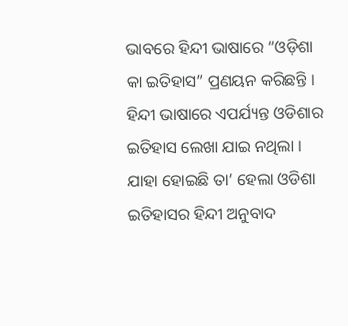ଭାବରେ ହିନ୍ଦୀ ଭାଷାରେ “ଓଡ଼ିଶା କା ଇତିହାସ” ପ୍ରଣୟନ କରିଛନ୍ତି । ହିନ୍ଦୀ ଭାଷାରେ ଏପର୍ଯ୍ୟନ୍ତ ଓଡିଶାର ଇତିହାସ ଲେଖା ଯାଇ ନଥିଲା । ଯାହା ହୋଇଛି ତା’ ହେଲା ଓଡିଶା ଇତିହାସର ହିନ୍ଦୀ ଅନୁବାଦ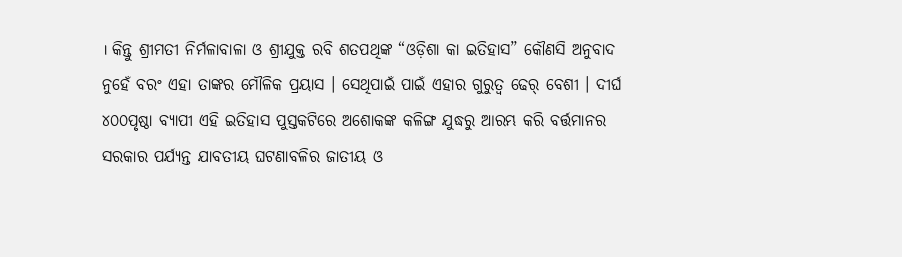। କିନ୍ତୁ ଶ୍ରୀମତୀ ନିର୍ମଳାବାଳା ଓ ଶ୍ରୀଯୁକ୍ତ ରବି ଶତପଥିଙ୍କ “ଓଡ଼ିଶା କା ଇତିହାସ” କୌଣସି ଅନୁବାଦ ନୁହେଁ ବରଂ ଏହା ତାଙ୍କର ମୌଳିକ ପ୍ରୟାସ । ସେଥିପାଇଁ ପାଇଁ ଏହାର ଗୁରୁତ୍ବ ଢେର୍ ବେଶୀ । ଦୀର୍ଘ ୪୦୦ପୃଷ୍ଠା ବ୍ୟାପୀ ଏହି ଇତିହାସ ପୁସ୍ତକଟିରେ ଅଶୋକଙ୍କ କଳିଙ୍ଗ ଯୁଦ୍ଧରୁ ଆରମ୍ଭ କରି ବର୍ତ୍ତମାନର ସରକାର ପର୍ଯ୍ୟନ୍ତ ଯାବତୀୟ ଘଟଣାବଳିର ଜାତୀୟ ଓ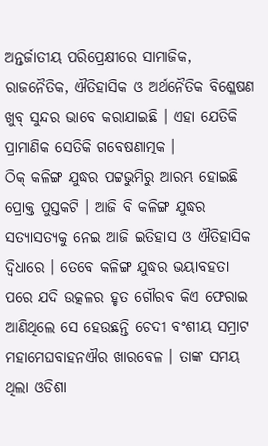ଅନ୍ତର୍ଜାତୀୟ ପରିପ୍ରେକ୍ଷୀରେ ସାମାଜିକ, ରାଜନୈତିକ, ଐତିହାସିକ ଓ ଅର୍ଥନୈତିକ ବିଶ୍ଳେଷଣ ଖୁବ୍ ସୁନ୍ଦର ଭାବେ କରାଯାଇଛି । ଏହା ଯେତିକି ପ୍ରାମାଣିକ ସେତିକି ଗବେଷଣାତ୍ମକ ।
ଠିକ୍ କଳିଙ୍ଗ ଯୁଦ୍ଧର ପଟ୍ଟଭୁମିରୁ ଆରମ୍ଭ ହୋଇଛି ପ୍ରୋକ୍ତ ପୁସ୍ତକଟି । ଆଜି ବି କଳିଙ୍ଗ ଯୁଦ୍ଧର ସତ୍ୟାସତ୍ୟକୁ ନେଇ ଆଜି ଇତିହାସ ଓ ଐତିହାସିକ ଦ୍ବିଧାରେ । ତେବେ କଳିଙ୍ଗ ଯୁଦ୍ଧର ଭୟାବହତା ପରେ ଯଦି ଉତ୍କଳର ହୃତ ଗୌରବ କିଏ ଫେରାଇ ଆଣିଥିଲେ ସେ ହେଉଛନ୍ତି ଚେଦୀ ବଂଶୀୟ ସମ୍ରାଟ ମହାମେଘବାହନଐର ଖାରବେଳ । ତାଙ୍କ ସମୟ ଥିଲା ଓଡିଶା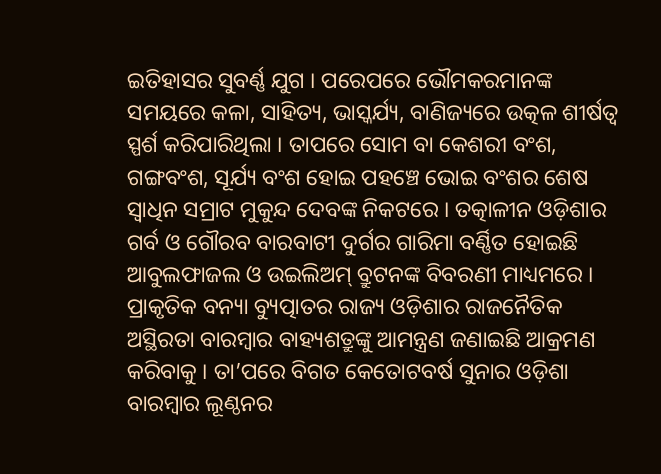ଇତିହାସର ସୁବର୍ଣ୍ଣ ଯୁଗ । ପରେପରେ ଭୌମକରମାନଙ୍କ ସମୟରେ କଳା, ସାହିତ୍ୟ, ଭାସ୍କର୍ଯ୍ୟ, ବାଣିଜ୍ୟରେ ଉତ୍କଳ ଶୀର୍ଷତ୍ବ ସ୍ପର୍ଶ କରିପାରିଥିଲା । ତାପରେ ସୋମ ବା କେଶରୀ ବଂଶ, ଗଙ୍ଗବଂଶ, ସୂର୍ଯ୍ୟ ବଂଶ ହୋଇ ପହଞ୍ଚେ ଭୋଇ ବଂଶର ଶେଷ ସ୍ବାଧିନ ସମ୍ରାଟ ମୁକୁନ୍ଦ ଦେବଙ୍କ ନିକଟରେ । ତତ୍କାଳୀନ ଓଡ଼ିଶାର ଗର୍ବ ଓ ଗୌରବ ବାରବାଟୀ ଦୁର୍ଗର ଗାରିମା ବର୍ଣ୍ଣିତ ହୋଇଛି ଆବୁଲଫାଜଲ ଓ ଉଇଲିଅମ୍ ବ୍ରୁଟନଙ୍କ ବିବରଣୀ ମାଧ୍ୟମରେ । ପ୍ରାକୃତିକ ବନ୍ୟା ବ୍ୟୁତ୍ପାତର ରାଜ୍ୟ ଓଡ଼ିଶାର ରାଜନୈତିକ ଅସ୍ଥିରତା ବାରମ୍ବାର ବାହ୍ୟଶତ୍ରୁଙ୍କୁ ଆମନ୍ତ୍ରଣ ଜଣାଇଛି ଆକ୍ରମଣ କରିବାକୁ । ତା’ପରେ ବିଗତ କେତୋଟବର୍ଷ ସୁନାର ଓଡ଼ିଶା ବାରମ୍ବାର ଲୂଣ୍ଠନର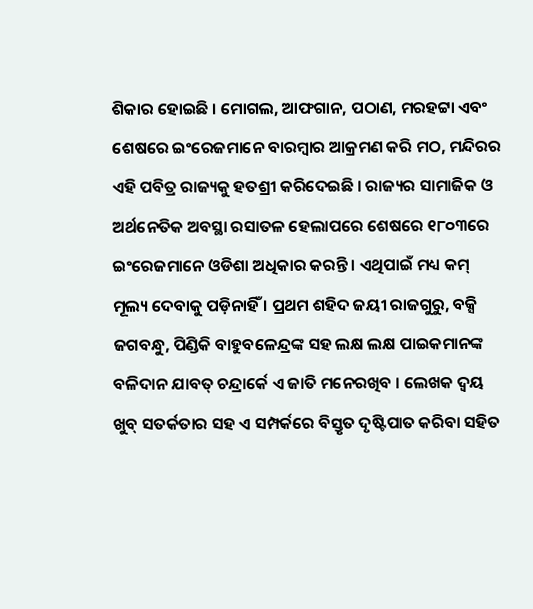ଶିକାର ହୋଇଛି । ମୋଗଲ, ଆଫଗାନ, ପଠାଣ, ମରହଟ୍ଟା ଏବଂ ଶେଷରେ ଇଂରେଜମାନେ ବାରମ୍ବାର ଆକ୍ରମଣ କରି ମଠ, ମନ୍ଦିରର ଏହି ପବିତ୍ର ରାଜ୍ୟକୁ ହତଶ୍ରୀ କରିଦେଇଛି । ରାଜ୍ୟର ସାମାଜିକ ଓ ଅର୍ଥନେତିକ ଅବସ୍ଥା ରସାତଳ ହେଲାପରେ ଶେଷରେ ୧୮୦୩ରେ ଇଂରେଜମାନେ ଓଡିଶା ଅଧିକାର କରନ୍ତି । ଏଥିପାଇଁ ମଧ୍ୟ କମ୍ ମୂଲ୍ୟ ଦେବାକୁ ପଡ଼ିନାହିଁ । ପ୍ରଥମ ଶହିଦ ଜୟୀ ରାଜଗୁରୁ, ବକ୍ସି ଜଗବନ୍ଧୁ, ପିଣ୍ଡିକି ବାହୁବଳେନ୍ଦ୍ରଙ୍କ ସହ ଲକ୍ଷ ଲକ୍ଷ ପାଇକମାନଙ୍କ ବଳିଦାନ ଯାବତ୍ ଚନ୍ଦ୍ରାର୍କେ ଏ ଜାତି ମନେରଖିବ । ଲେଖକ ଦ୍ବୟ ଖୁବ୍ ସତର୍କତାର ସହ ଏ ସମ୍ପର୍କରେ ବିସ୍ତୃତ ଦୃଷ୍ଟିପାତ କରିବା ସହିତ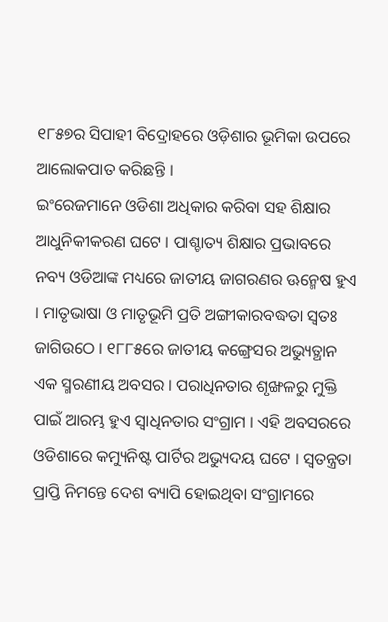୧୮୫୭ର ସିପାହୀ ବିଦ୍ରୋହରେ ଓଡ଼ିଶାର ଭୂମିକା ଉପରେ ଆଲୋକପାତ କରିଛନ୍ତି ।
ଇଂରେଜମାନେ ଓଡିଶା ଅଧିକାର କରିବା ସହ ଶିକ୍ଷାର ଆଧୁନିକୀକରଣ ଘଟେ । ପାଶ୍ଚାତ୍ୟ ଶିକ୍ଷାର ପ୍ରଭାବରେ ନବ୍ୟ ଓଡିଆଙ୍କ ମଧ୍ୟରେ ଜାତୀୟ ଜାଗରଣର ଊନ୍ମେଷ ହୁଏ । ମାତୃଭାଷା ଓ ମାତୃଭୂମି ପ୍ରତି ଅଙ୍ଗୀକାରବଦ୍ଧତା ସ୍ବତଃ ଜାଗିଉଠେ । ୧୮୮୫ରେ ଜାତୀୟ କଙ୍ଗ୍ରେସର ଅଭ୍ୟୁତ୍ଥାନ ଏକ ସ୍ମରଣୀୟ ଅବସର । ପରାଧିନତାର ଶୃଙ୍ଖଳରୁ ମୁକ୍ତି ପାଇଁ ଆରମ୍ଭ ହୁଏ ସ୍ବାଧିନତାର ସଂଗ୍ରାମ । ଏହି ଅବସରରେ ଓଡିଶାରେ କମ୍ୟୁନିଷ୍ଟ ପାର୍ଟିର ଅଭ୍ୟୁଦୟ ଘଟେ । ସ୍ବତନ୍ତ୍ରତା ପ୍ରାପ୍ତି ନିମନ୍ତେ ଦେଶ ବ୍ୟାପି ହୋଇଥିବା ସଂଗ୍ରାମରେ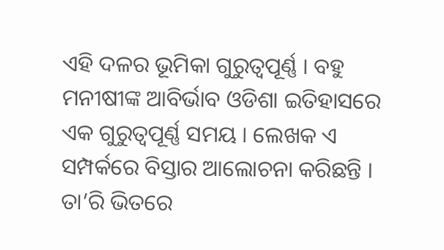ଏହି ଦଳର ଭୂମିକା ଗୁରୁତ୍ବପୂର୍ଣ୍ଣ । ବହୁ ମନୀଷୀଙ୍କ ଆବିର୍ଭାବ ଓଡିଶା ଇତିହାସରେ ଏକ ଗୁରୁତ୍ବପୂର୍ଣ୍ଣ ସମୟ । ଲେଖକ ଏ ସମ୍ପର୍କରେ ବିସ୍ତାର ଆଲୋଚନା କରିଛନ୍ତି । ତା’ରି ଭିତରେ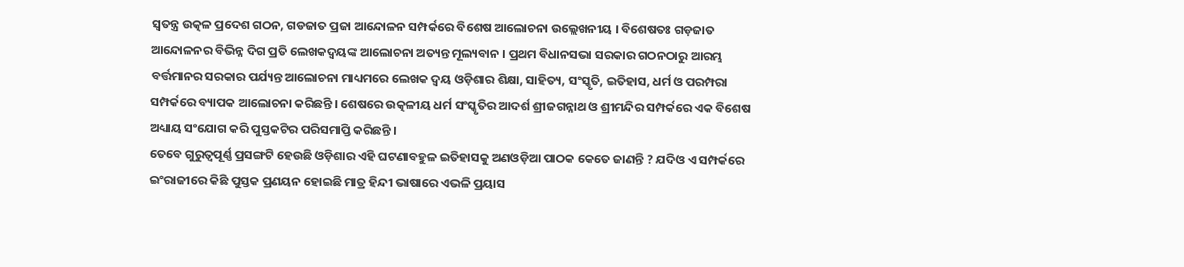ସ୍ବତନ୍ତ୍ର ଉତ୍କଳ ପ୍ରଦେଶ ଗଠନ, ଗଡଜାତ ପ୍ରଜା ଆନ୍ଦୋଳନ ସମ୍ପର୍କରେ ବିଶେଷ ଆଲୋଚନା ଉଲ୍ଲେଖନୀୟ । ବିଶେଷତଃ ଗଡ଼ଜାତ ଆନ୍ଦୋଳନର ବିଭିନ୍ନ ଦିଗ ପ୍ରତି ଲେଖକଦ୍ବୟଙ୍କ ଆଲୋଚନା ଅତ୍ୟନ୍ତ ମୂଲ୍ୟବାନ । ପ୍ରଥମ ବିଧାନସଭା ସରକାର ଗଠନଠାରୁ ଆରମ୍ଭ ବର୍ତ୍ତମାନର ସରକାର ପର୍ଯ୍ୟନ୍ତ ଆଲୋଚନା ମାଧ୍ୟମରେ ଲେଖକ ଦ୍ବୟ ଓଡ଼ିଶାର ଶିକ୍ଷା, ସାହିତ୍ୟ, ସଂସ୍କୃତି, ଇତିହାସ, ଧର୍ମ ଓ ପରମ୍ପରା ସମ୍ପର୍କରେ ବ୍ୟାପକ ଆଲୋଚନା କରିଛନ୍ତି । ଶେଷରେ ଉତ୍କଳୀୟ ଧର୍ମ ସଂସ୍କୃତିର ଆଦର୍ଶ ଶ୍ରୀଜଗନ୍ନାଥ ଓ ଶ୍ରୀମନ୍ଦିର ସମ୍ପର୍କରେ ଏକ ବିଶେଷ ଅଧ୍ୟାୟ ସଂଯୋଗ କରି ପୁସ୍ତକଟିର ପରିସମାପ୍ତି କରିଛନ୍ତି ।
ତେବେ ଗୁରୁତ୍ବପୂର୍ଣ୍ଣ ପ୍ରସଙ୍ଗଟି ହେଉଛି ଓଡ଼ିଶାର ଏହି ଘଟଣାବହୁଳ ଇତିହାସକୁ ଅଣଓଡ଼ିଆ ପାଠକ କେତେ ଜାଣନ୍ତି ? ଯଦିଓ ଏ ସମ୍ପର୍କରେ ଇଂରାଜୀରେ କିଛି ପୁସ୍ତକ ପ୍ରଣୟନ ହୋଇଛି ମାତ୍ର ହିନ୍ଦୀ ଭାଷାରେ ଏଭଳି ପ୍ରୟାସ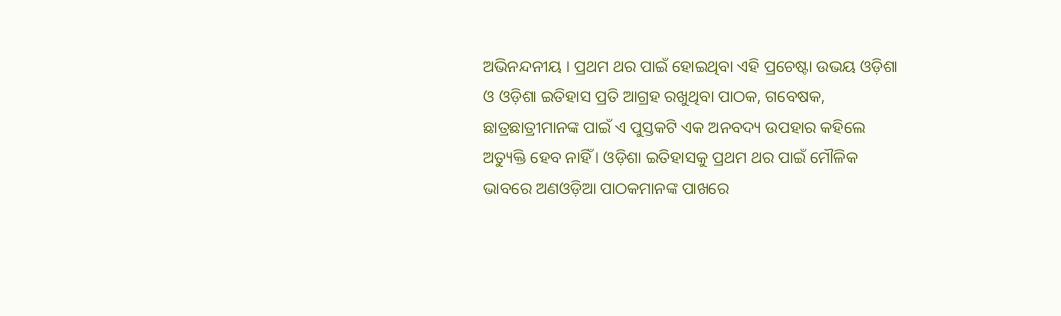ଅଭିନନ୍ଦନୀୟ । ପ୍ରଥମ ଥର ପାଇଁ ହୋଇଥିବା ଏହି ପ୍ରଚେଷ୍ଟା ଉଭୟ ଓଡ଼ିଶା ଓ ଓଡ଼ିଶା ଇତିହାସ ପ୍ରତି ଆଗ୍ରହ ରଖୁଥିବା ପାଠକ, ଗବେଷକ, ଛାତ୍ରଛାତ୍ରୀମାନଙ୍କ ପାଇଁ ଏ ପୁସ୍ତକଟି ଏକ ଅନବଦ୍ୟ ଉପହାର କହିଲେ ଅତ୍ୟୁକ୍ତି ହେବ ନାହିଁ । ଓଡ଼ିଶା ଇତିହାସକୁ ପ୍ରଥମ ଥର ପାଇଁ ମୌଳିକ ଭାବରେ ଅଣଓଡ଼ିଆ ପାଠକମାନଙ୍କ ପାଖରେ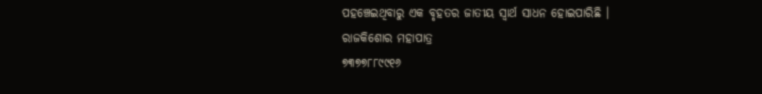ପହଞ୍ଚେଇଥିବାରୁ ଏକ ବୃହତର ଜାତୀୟ ସ୍ବାର୍ଥ ସାଧନ ହୋଇପାରିଛି ।
ରାଜକିଶୋର ମହାପାତ୍ର
୭୩୭୭୮୮୯୯୧୬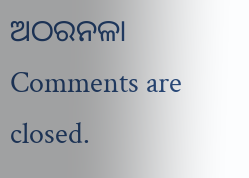ଅଠରନଳା
Comments are closed.